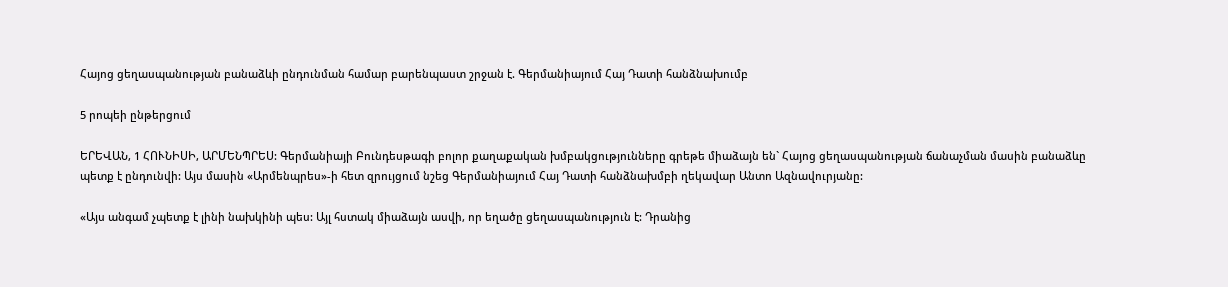Հայոց ցեղասպանության բանաձևի ընդունման համար բարենպաստ շրջան է. Գերմանիայում Հայ Դատի հանձնախումբ

5 րոպեի ընթերցում

ԵՐԵՎԱՆ, 1 ՀՈՒՆԻՍԻ, ԱՐՄԵՆՊՐԵՍ: Գերմանիայի Բունդեսթագի բոլոր քաղաքական խմբակցությունները գրեթե միաձայն են` Հայոց ցեղասպանության ճանաչման մասին բանաձևը պետք է ընդունվի: Այս մասին «Արմենպրես»-ի հետ զրույցում նշեց Գերմանիայում Հայ Դատի հանձնախմբի ղեկավար Անտո Ազնավուրյանը:

«Այս անգամ չպետք է լինի նախկինի պես: Այլ հստակ միաձայն ասվի, որ եղածը ցեղասպանություն է: Դրանից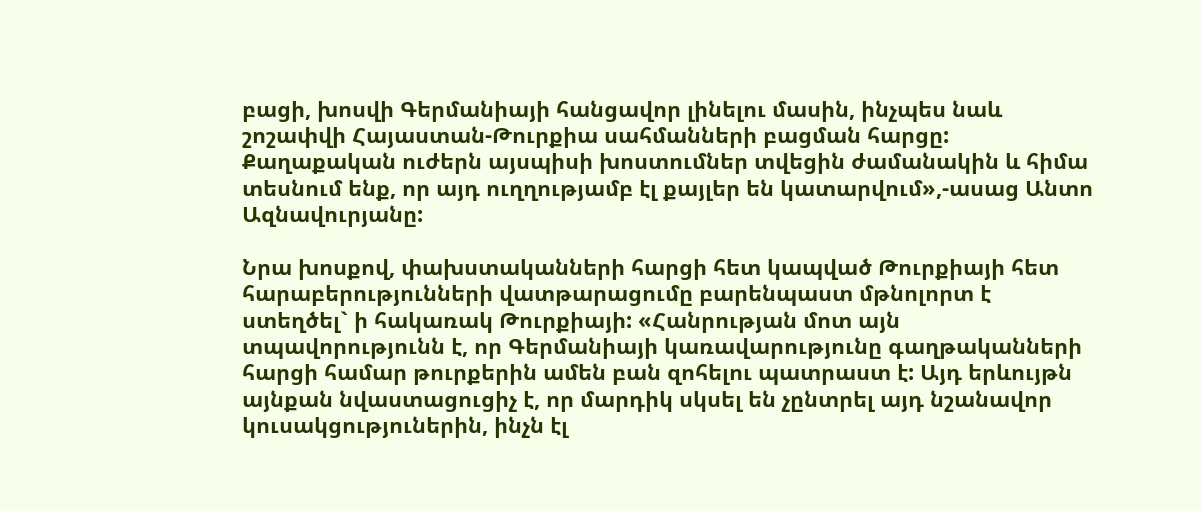բացի, խոսվի Գերմանիայի հանցավոր լինելու մասին, ինչպես նաև շոշափվի Հայաստան-Թուրքիա սահմանների բացման հարցը: Քաղաքական ուժերն այսպիսի խոստումներ տվեցին ժամանակին և հիմա տեսնում ենք, որ այդ ուղղությամբ էլ քայլեր են կատարվում»,-ասաց Անտո Ազնավուրյանը:

Նրա խոսքով, փախստականների հարցի հետ կապված Թուրքիայի հետ հարաբերությունների վատթարացումը բարենպաստ մթնոլորտ է ստեղծել` ի հակառակ Թուրքիայի: «Հանրության մոտ այն տպավորությունն է, որ Գերմանիայի կառավարությունը գաղթականների հարցի համար թուրքերին ամեն բան զոհելու պատրաստ է: Այդ երևույթն այնքան նվաստացուցիչ է, որ մարդիկ սկսել են չընտրել այդ նշանավոր կուսակցություներին, ինչն էլ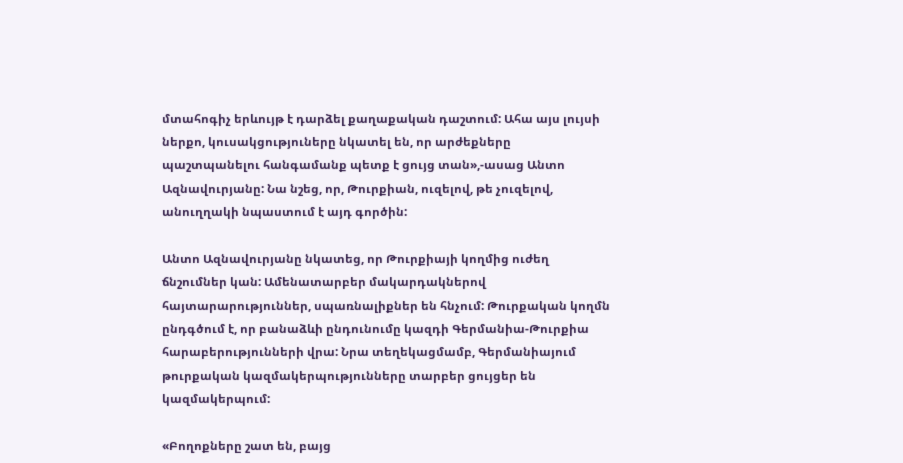մտահոգիչ երևույթ է դարձել քաղաքական դաշտում: Ահա այս լույսի ներքո, կուսակցություները նկատել են, որ արժեքները պաշտպանելու հանգամանք պետք է ցույց տան»,-ասաց Անտո Ազնավուրյանը: Նա նշեց, որ, Թուրքիան, ուզելով, թե չուզելով, անուղղակի նպաստում է այդ գործին:

Անտո Ազնավուրյանը նկատեց, որ Թուրքիայի կողմից ուժեղ ճնշումներ կան: Ամենատարբեր մակարդակներով հայտարարություններ, սպառնալիքներ են հնչում: Թուրքական կողմն ընդգծում է, որ բանաձևի ընդունումը կազդի Գերմանիա-Թուրքիա հարաբերությունների վրա: Նրա տեղեկացմամբ, Գերմանիայում թուրքական կազմակերպությունները տարբեր ցույցեր են կազմակերպում:

«Բողոքները շատ են, բայց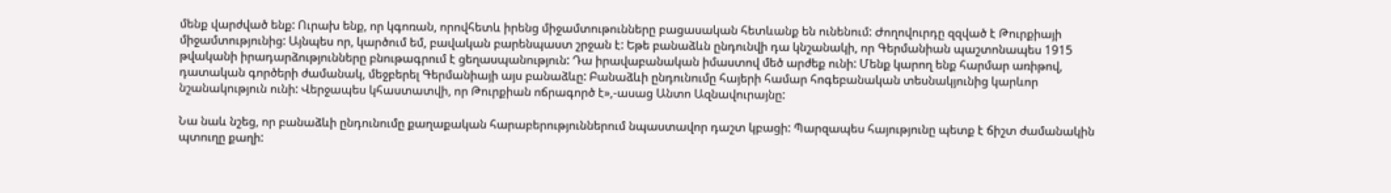մենք վարժված ենք: Ուրախ ենք, որ կգոռան, որովհետև իրենց միջամտութունները բացասական հետևանք են ունենում: Ժողովուրդը զզված է Թուրքիայի միջամտությունից: Այնպես որ, կարծում եմ, բավական բարենպաստ շրջան է: Եթե բանաձևն ընդունվի դա կնշանակի, որ Գերմանիան պաշտոնապես 1915 թվականի իրադարձությունները բնութագրում է ցեղասպանություն: Դա իրավաբանական իմաստով մեծ արժեք ունի: Մենք կարող ենք հարմար առիթով, դատական գործերի ժամանակ, մեջբերել Գերմանիայի այս բանաձևը: Բանաձևի ընդունումը հայերի համար հոգեբանական տեսնակյունից կարևոր նշանակություն ունի: Վերջապես կհաստատվի, որ Թուրքիան ոճրագործ է»,-ասաց Անտո Ազնավուրայնը:

Նա նաև նշեց, որ բանաձևի ընդունումը քաղաքական հարաբերություններում նպաստավոր դաշտ կբացի: Պարզապես հայությունը պետք է ճիշտ ժամանակին պտուղը քաղի: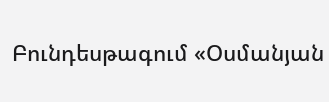Բունդեսթագում «Օսմանյան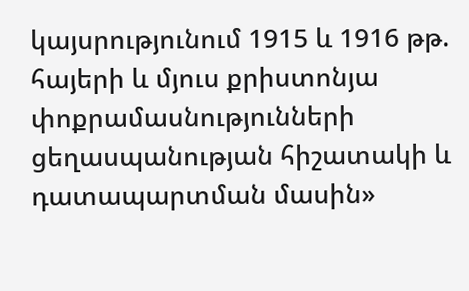կայսրությունում 1915 և 1916 թթ. հայերի և մյուս քրիստոնյա փոքրամասնությունների ցեղասպանության հիշատակի և դատապարտման մասին»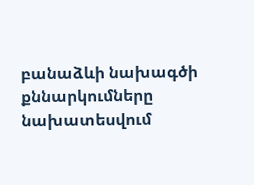բանաձևի նախագծի քննարկումները նախատեսվում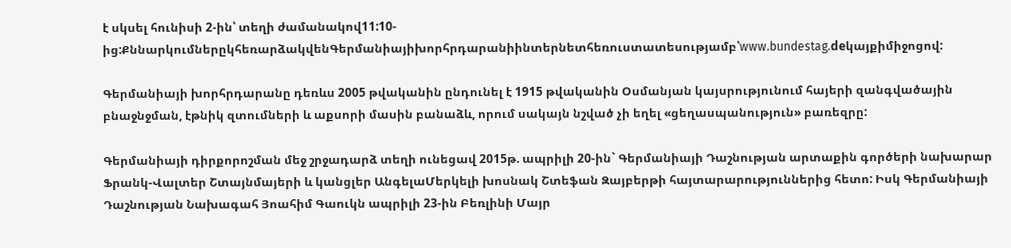է սկսել հունիսի 2-ին՝ տեղի ժամանակով11:10-ից:ՔննարկումներըկհեռարձակվենԳերմանիայիխորհրդարանիինտերնետհեռուստատեսությամբ՝www.bundestag.deկայքիմիջոցով:

Գերմանիայի խորհրդարանը դեռևս 2005 թվականին ընդունել է 1915 թվականին Օսմանյան կայսրությունում հայերի զանգվածային բնաջնջման, էթնիկ զտումների և աքսորի մասին բանաձև, որում սակայն նշված չի եղել «ցեղասպանություն» բառեզրը:

Գերմանիայի դիրքորոշման մեջ շրջադարձ տեղի ունեցավ 2015թ. ապրիլի 20-ին` Գերմանիայի Դաշնության արտաքին գործերի նախարար Ֆրանկ-Վալտեր Շտայնմայերի և կանցլեր ԱնգելաՄերկելի խոսնակ Շտեֆան Զայբերթի հայտարարություններից հետո: Իսկ Գերմանիայի Դաշնության Նախագահ Յոահիմ Գաուկն ապրիլի 23-ին Բեռլինի Մայր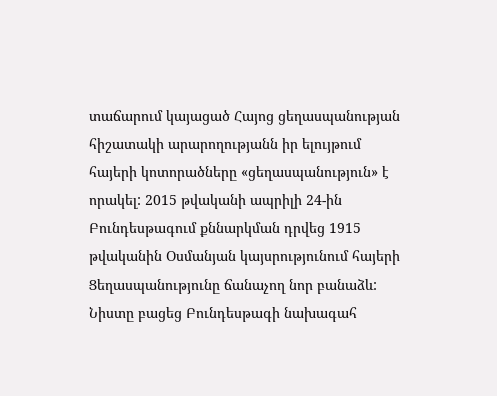տաճարում կայացած Հայոց ցեղասպանության հիշատակի արարողությանն իր ելույթում հայերի կոտորածները «ցեղասպանություն» է որակել: 2015 թվականի ապրիլի 24-ին Բունդեսթագում քննարկման դրվեց 1915 թվականին Օսմանյան կայսրությունում հայերի Ցեղասպանությունը ճանաչող նոր բանաձև: Նիստը բացեց Բունդեսթագի նախագահ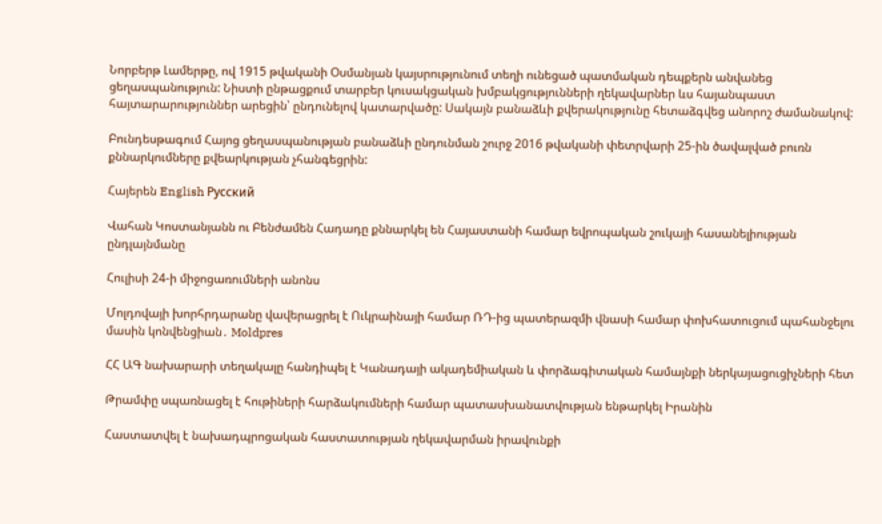Նորբերթ Լամերթը, ով 1915 թվականի Օսմանյան կայսրությունում տեղի ունեցած պատմական դեպքերն անվանեց ցեղասպանություն: Նիստի ընթացքում տարբեր կուսակցական խմբակցությունների ղեկավարներ ևս հայանպաստ հայտարարություններ արեցին՝ ընդունելով կատարվածը: Սակայն բանաձևի քվերակությունը հետաձգվեց անորոշ ժամանակով:

Բունդեսթագում Հայոց ցեղասպանության բանաձևի ընդունման շուրջ 2016 թվականի փետրվարի 25-ին ծավալված բուռն քննարկումները քվեարկության չհանգեցրին:

Հայերեն English Русский

Վահան Կոստանյանն ու Բենժամեն Հադադը քննարկել են Հայաստանի համար եվրոպական շուկայի հասանելիության ընդլայնմանը

Հուլիսի 24-ի միջոցառումների անոնս

Մոլդովայի խորհրդարանը վավերացրել է Ուկրաինայի համար ՌԴ-ից պատերազմի վնասի համար փոխհատուցում պահանջելու մասին կոնվենցիան․ Moldpres

ՀՀ ԱԳ նախարարի տեղակալը հանդիպել է Կանադայի ակադեմիական և փորձագիտական համայնքի ներկայացուցիչների հետ

Թրամփը սպառնացել է հութիների հարձակումների համար պատասխանատվության ենթարկել Իրանին

Հաստատվել է նախադպրոցական հաստատության ղեկավարման իրավունքի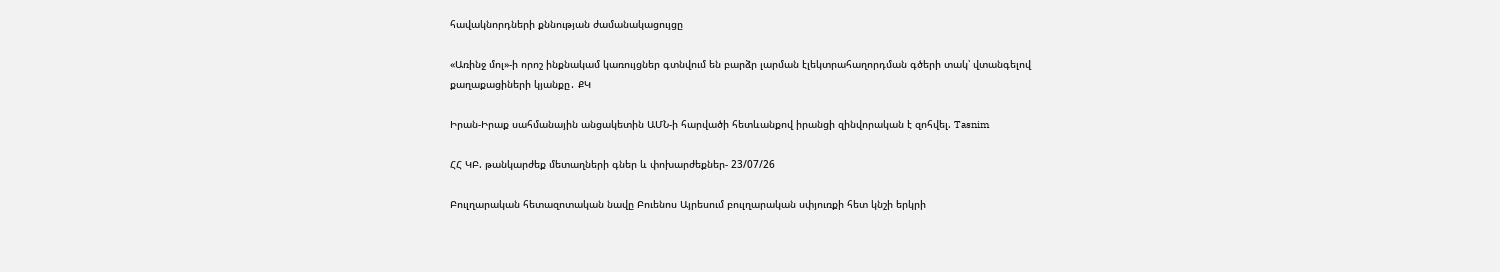հավակնորդների քննության ժամանակացույցը

«Առինջ մոլ»-ի որոշ ինքնակամ կառույցներ գտնվում են բարձր լարման էլեկտրահաղորդման գծերի տակ՝ վտանգելով քաղաքացիների կյանքը․ ՔԿ

Իրան-Իրաք սահմանային անցակետին ԱՄՆ-ի հարվածի հետևանքով իրանցի զինվորական է զոհվել. Tasnim

ՀՀ ԿԲ. թանկարժեք մետաղների գներ և փոխարժեքներ- 23/07/26

Բուլղարական հետազոտական նավը Բուենոս Այրեսում բուլղարական սփյուռքի հետ կնշի երկրի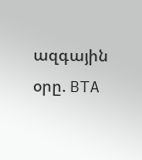ազգային օրը. BTA